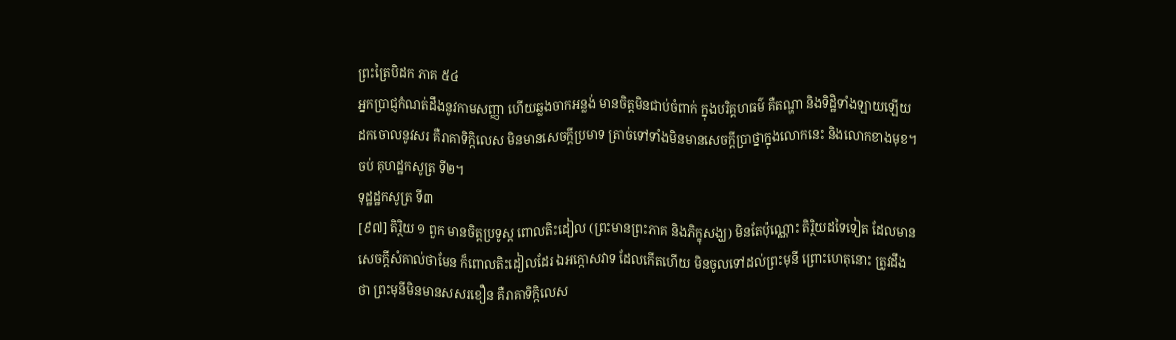ព្រះត្រៃបិដក ភាគ ៥៤
អ្នកប្រាជ្ញកំណត់ដឹងនូវកាមសញ្ញា ហើយឆ្លងចាកអន្លង់ មានចិត្តមិនជាប់ចំពាក់ ក្នុងបរិគ្គហធម៌ គឺតណ្ហា និងទិដ្ឋិទាំងឡាយឡើយ ដកចោលនូវសរ គឺរាគាទិក្កិលេស មិនមានសេចក្តីប្រមាទ ត្រាច់ទៅទាំងមិនមានសេចក្តីប្រាថ្នាក្នុងលោកនេះ និងលោកខាងមុខ។
ចប់ គុហដ្ឋកសូត្រ ទី២។
ទុដ្ឋដ្ឋកសូត្រ ទី៣
[៩៧] តិរ្ថិយ ១ ពួក មានចិត្តប្រទូស្ត ពោលតិះដៀល (ព្រះមានព្រះភាគ និងភិក្ខុសង្ឃ) មិនតែប៉ុណ្ណោះ តិរិ្ថយដទៃទៀត ដែលមានសេចក្តីសំគាល់ថាមែន ក៏ពោលតិះដៀលដែរ ឯអក្កោសវាទ ដែលកើតហើយ មិនចូលទៅដល់ព្រះមុនី ព្រោះហេតុនោះ ត្រូវដឹងថា ព្រះមុនីមិនមានសសរខឿន គឺរាគាទិក្កិលេស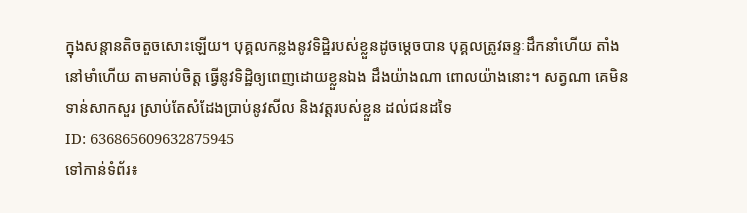ក្នុងសន្តានតិចតួចសោះឡើយ។ បុគ្គលកន្លងនូវទិដ្ឋិរបស់ខ្លួនដូចម្តេចបាន បុគ្គលត្រូវឆន្ទៈដឹកនាំហើយ តាំងនៅមាំហើយ តាមគាប់ចិត្ត ធ្វើនូវទិដ្ឋិឲ្យពេញដោយខ្លួនឯង ដឹងយ៉ាងណា ពោលយ៉ាងនោះ។ សត្វណា គេមិនទាន់សាកសួរ ស្រាប់តែសំដែងប្រាប់នូវសីល និងវត្តរបស់ខ្លួន ដល់ជនដទៃ
ID: 636865609632875945
ទៅកាន់ទំព័រ៖